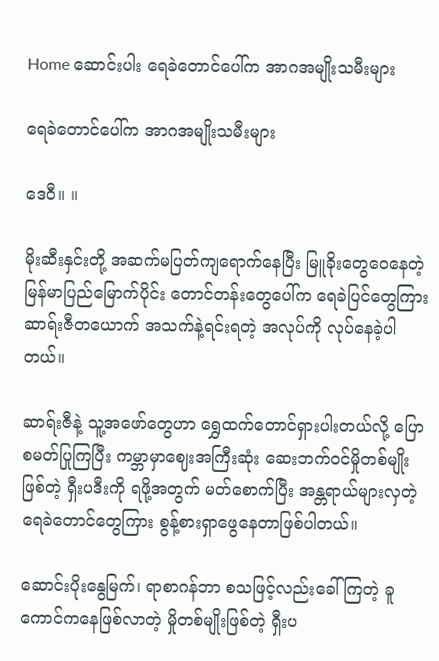Home ဆောင်းပါး ရေခဲတောင်ပေါ်က အာဂအမျိုးသမီးများ

ရေခဲတောင်ပေါ်က အာဂအမျိုးသမီးများ

ဒေဝီ။ ။

မိုးဆီးနှင်းတို့ အဆက်မပြတ်ကျရောက်နေပြီး မြူခိုးတွေဝေနေတဲ့ မြန်မာပြည်မြောက်ပိုင်း တောင်တန်းတွေပေါ်က ရေခဲပြင်တွေကြား ဆာရ်းဇီတယောက် အသက်နဲ့ရင်းရတဲ့ အလုပ်ကို လုပ်နေခဲ့ပါတယ်။

ဆာရ်းဇီနဲ့ သူ့အဖော်တွေဟာ ရွှေထက်တောင်ရှားပါးတယ်လို့ ပြောစမတ်ပြုကြပြီး ကမ္ဘာမှာ‌ဈေးအကြီးဆုံး ဆေးဘက်ဝင်မှိုတစ်မျိုးဖြစ်တဲ့ ရှီးပဒီးကို ရဖို့အတွက် မတ်စောက်ပြီး အန္တရာယ်များလှတဲ့ ရေခဲတောင်တွေကြား စွန့်စားရှာဖွေနေတာဖြစ်ပါတယ်။

ဆောင်းပိုးနွေမြက်၊ ရာစာဂန်ဘာ စသဖြင့်လည်းခေါ်ကြတဲ့ ခူကောင်ကနေဖြစ်လာတဲ့ မှိုတစ်မျိုးဖြစ်တဲ့ ရှီးပ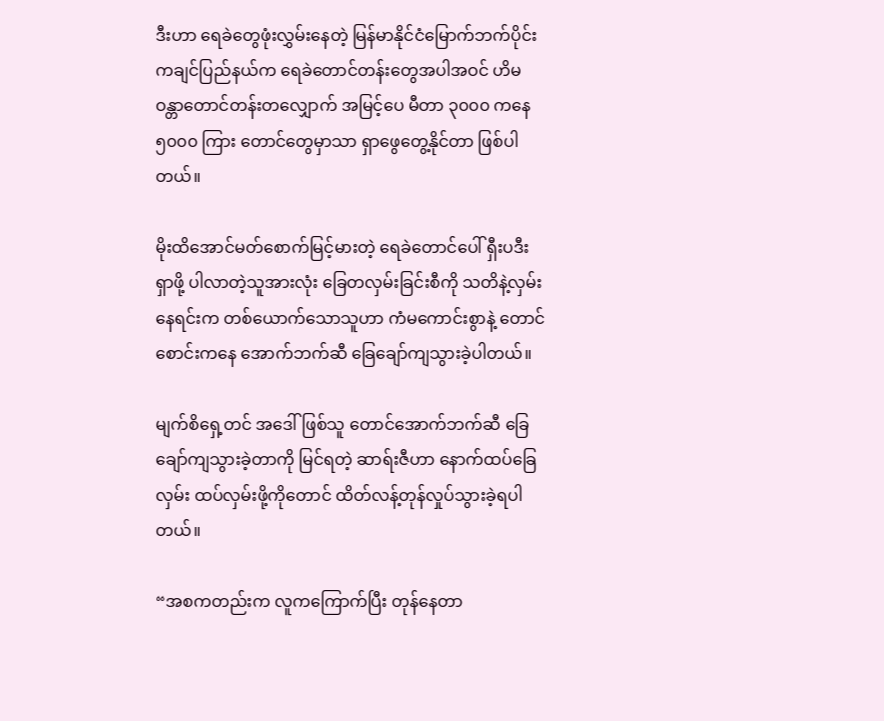ဒီးဟာ ရေခဲတွေဖုံးလွှမ်းနေတဲ့ မြန်မာနိုင်ငံမြောက်ဘက်ပိုင်းကချင်ပြည်နယ်က ရေခဲတောင်တန်းတွေအပါအဝင် ဟိမဝန္တာတောင်တန်းတလျှောက် အမြင့်ပေ မီတာ ၃၀၀၀ ကနေ ၅၀၀၀ ကြား တောင်တွေမှာသာ ရှာဖွေတွေ့နိုင်တာ ဖြစ်ပါတယ်။

မိုးထိအောင်မတ်စောက်မြင့်မားတဲ့ ရေခဲတောင်ပေါ် ရှီးပဒီးရှာဖို့ ပါလာတဲ့သူအားလုံး ခြေတလှမ်းခြင်းစီကို သတိနဲ့လှမ်းနေရင်းက တစ်ယောက်သောသူဟာ ကံမကောင်းစွာနဲ့ တောင်စောင်းကနေ အောက်ဘက်ဆီ ခြေချော်ကျသွားခဲ့ပါတယ်။

မျက်စိရှေ့တင် အဒေါ်ဖြစ်သူ တောင်အောက်ဘက်ဆီ ခြေချော်ကျသွားခဲ့တာကို မြင်ရတဲ့ ဆာရ်းဇီဟာ နောက်ထပ်ခြေလှမ်း ထပ်လှမ်းဖို့ကိုတောင် ထိတ်လန့်တုန်လှုပ်သွားခဲ့ရပါတယ်။

“အစကတည်းက လူကကြောက်ပြီး တုန်နေတာ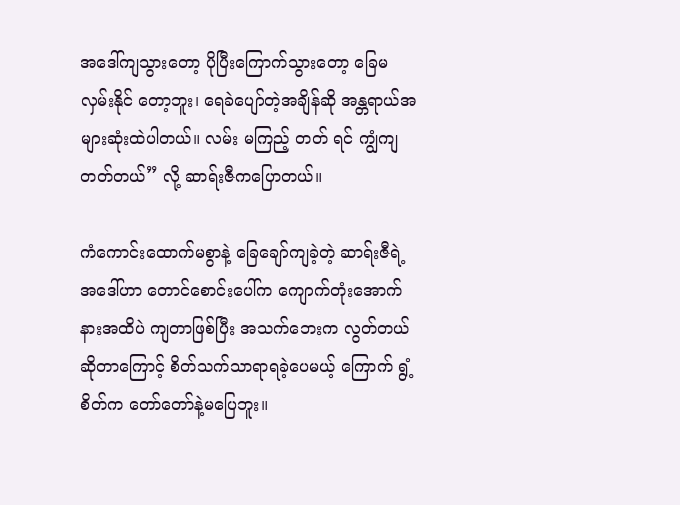အဒေါ်ကျသွားတော့ ပိုပြီးကြောက်သွားတော့ ခြေမလှမ်းနိုင် တော့ဘူး၊ ရေခဲပျော်တဲ့အချိန်ဆို အန္တရာယ်အများဆုံးထဲပါတယ်။ လမ်း မကြည့် တတ် ရင် ကျွံကျ တတ်တယ်” လို့ ဆာရ်းဇီကပြောတယ်။

ကံကောင်းထောက်မစွာနဲ့ ခြေချော်ကျခဲ့တဲ့ ဆာရ်းဇီရဲ့အဒေါ်ဟာ တောင်စောင်းပေါ်က ကျောက်တုံးအောက်နားအထိပဲ ကျတာဖြစ်ပြီး အသက်ဘေးက လွတ်တယ်ဆိုတာကြောင့် စိတ်သက်သာရာရခဲ့ပေမယ့် ကြောက် ရွံ့စိတ်က တော်တော်နဲ့မပြေဘူး။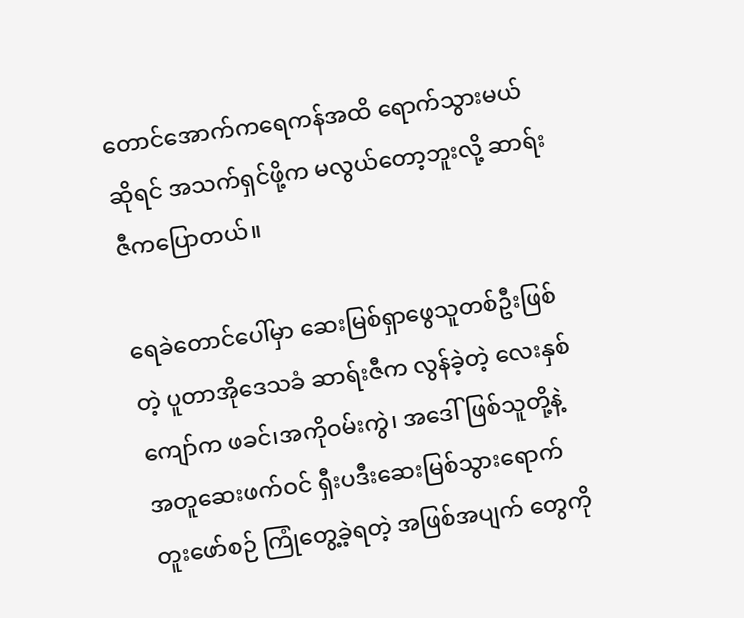တောင်အောက်ကရေကန်အထိ ရောက်သွားမယ်ဆိုရင် အသက်ရှင်ဖို့က မလွယ်တော့ဘူးလို့ ဆာရ်းဇီကပြောတယ်။

ရေခဲတောင်ပေါ်မှာ ဆေးမြစ်ရှာဖွေသူတစ်ဦးဖြစ်တဲ့ ပူတာအိုဒေသခံ ဆာရ်းဇီက လွန်ခဲ့တဲ့ လေးနှစ်ကျော်က ဖခင်၊အကိုဝမ်းကွဲ၊ အဒေါ်ဖြစ်သူတို့နဲ့အတူဆေးဖက်ဝင် ရှီးပဒီးဆေးမြစ်သွားရောက် တူးဖော်စဉ် ကြုံတွေ့ခဲ့ရတဲ့ အဖြစ်အပျက် တွေကို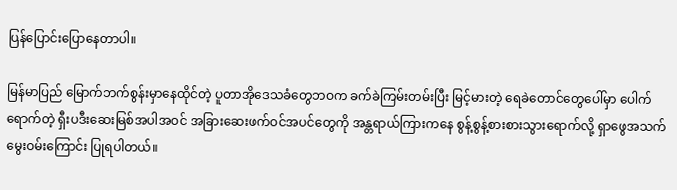ပြန်ပြောင်းပြောနေတာပါ။

မြန်မာပြည် မြောက်ဘက်စွန်းမှာနေထိုင်တဲ့ ပူတာအိုဒေသခံတွေဘဝက ခက်ခဲကြမ်းတမ်းပြီး မြင့်မားတဲ့ ရေခဲတောင်တွေပေါ်မှာ ပေါက်ရောက်တဲ့ ရှီးပဒီးဆေးမြစ်အပါအဝင် အခြားဆေးဖက်ဝင်အပင်တွေကို အန္တရာယ်ကြားကနေ စွန့်စွန့်စားစားသွားရောက်လို့ ရှာဖွေအသက်မွေးဝမ်းကြောင်း ပြုရပါတယ်။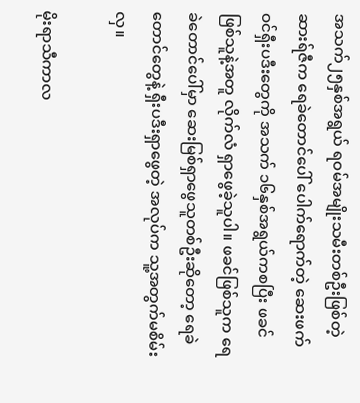အသက်၂၅နှစ်အရွယ် ရဝမ်အမျိုးသမီးတစ်ဦးဖြစ်တဲ့ ဆားရ်ဇီက ရေခဲတောင်ပေါ် ပေါက်ရောက်တဲ့ ဆေးဖက်ဝင်ရှီးပဒီးတွေကို အသက် ၁၆နှစ်အရွယ်ကစပြီး ဖခင်ဖြစ်သူနဲ့အတူ လိုက်လံ ရှာဖွေခဲ့သူပါ။ ဖခင်ဖြစ်သူက ရေခဲတောင်ပေါ်မှာ ဆေးမြစ်ရှာဖွေသူတစ်ဦးဆိုတော့ ရေခဲတောင်တွေနဲ့ ရှီးပဒီးရှာဖွေတဲ့ အလုပ်က သူ့အတွက်မစိမ်းလှ။

မိုးရာသီကာလ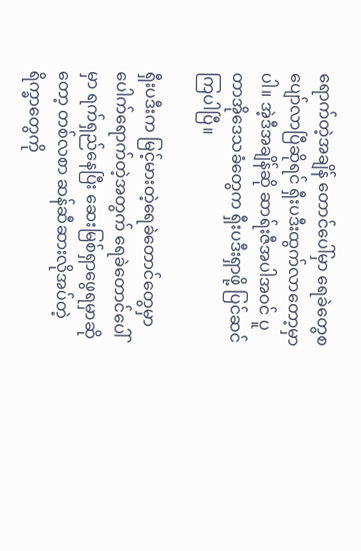ရောက်တဲ့အချိန် တောင်ပေါ်မှာ ရေခဲတွေစပျော်လာပြီဆိုရင် ရှီးပဒီးထွက်လာတော့မှာပါ။ အဲ့ဒီအချိန်ဆို ဆာရ်းဇီအပါအဝင် ပူတာအိုဒေသခံတွေက ရှီးပဒီးရှာဖို့ ပြင်ဆင်ကြပါပြီ။

ရှီးပဒီးက မြင့်မားတဲ့ရေခဲတောင်တွေမှာ ပေါက်ရောက်တဲ့အတွက် ရေခဲတောင်ပေါ်မှာ ရက်ရှည်နေပြီး ဆေးမြစ်ရှာဖွေရမှာဆိုတော့ တစ်လစာ ဆန်ဆီဆားလိုအပ်တဲ့ရိက္ခာတွေကို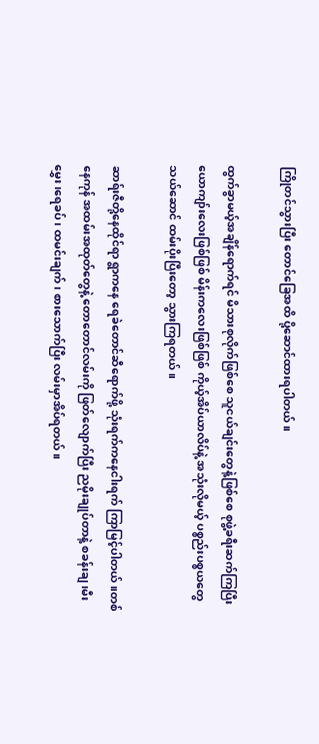ကြိုတင်သွားပြီး တောင်ခြေအထိ ပို့ဆောင်ထားရပါတယ်။

ထွက်ခွာမယ့်အချိန်ရောက်ရင် မိသားစုလိုက်ဖြစ်စေ သူငယ်ချင်းတွေနဲ့ဖြစ်စေ စုဖွဲ့ခရီးဆက်ကြပြီး ယောကျာ်းလေးဖြစ်ဖြစ် မိန်းကလေးဖြစ်ဖြစ် ကိုယ့်အိပ်ယာလိပ်နဲ့ အသုံးလိုမယ့် ပစ္စည်းပစ္စယတွေ သယ်ဆောင် ထမ်းပိုးပြီးတော့ သွားကြရတယ်။

ဆာရ်းဇီတို့နေထိုင်ရာ ရွာကနေ ရေခဲတောင်ဆီရောက်ဖို့ သုံးရက်ကနေငါးရက် ကြာမြင့်ပါတယ်။တစ်နေကုန် အထမ်းအထုတ်တွေနဲ့ တောတောင်လမ်းကို ဖြတ်လျောက်ပြီး ညမိုးချုပ်တာနဲ့ စခန်းချ၊မီးမွှေး ၊ရေခပ်၊ ထမင်းချက်၊ စားသောက်ပြီး လမ်းမှာအိပ်ရတယ်။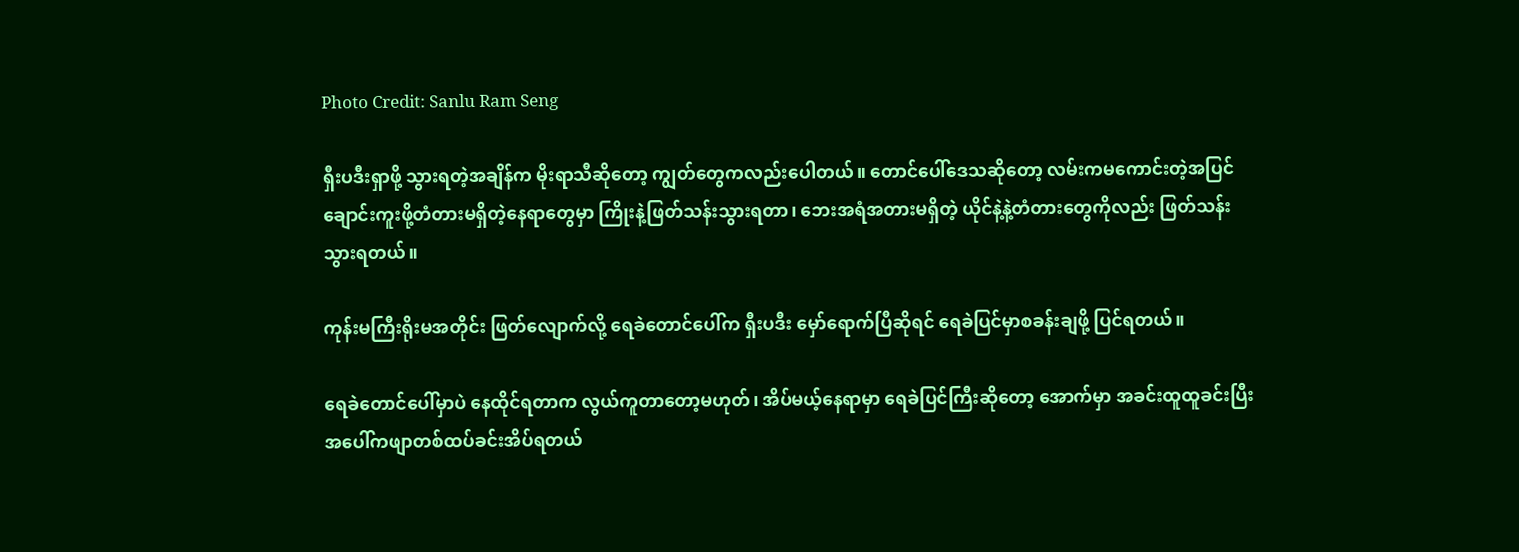Photo Credit: Sanlu Ram Seng

ရှီးပဒီးရှာဖို့ သွားရတဲ့အချိန်က မိုးရာသီဆိုတော့ ကျွတ်တွေကလည်းပေါတယ်။ တောင်ပေါ်ဒေသဆိုတော့ လမ်းကမကောင်းတဲ့အပြင် ချောင်းကူးဖို့တံတားမရှိတဲ့နေရာတွေမှာ ကြိုးနဲ့ဖြတ်သန်းသွားရတာ၊ ဘေးအရံအတားမရှိတဲ့ ယိုင်နဲ့နဲ့တံတားတွေကိုလည်း ဖြတ်သန်းသွားရတယ်။

ကုန်းမကြီးရိုးမအတိုင်း ဖြတ်လျောက်လို့ ရေခဲတောင်ပေါ်က ရှီးပဒီး မှော်ရောက်ပြီဆိုရင် ရေခဲပြင်မှာစခန်းချဖို့ ပြင်ရတယ်။

ရေခဲတောင်ပေါ်မှာပဲ နေထိုင်ရတာက လွယ်ကူတာတော့မဟုတ်၊ အိပ်မယ့်နေရာမှာ ရေခဲပြင်ကြီးဆိုတော့ အောက်မှာ အခင်းထူထူခင်းပြီး အပေါ်ကဖျာတစ်ထပ်ခင်းအိပ်ရတယ်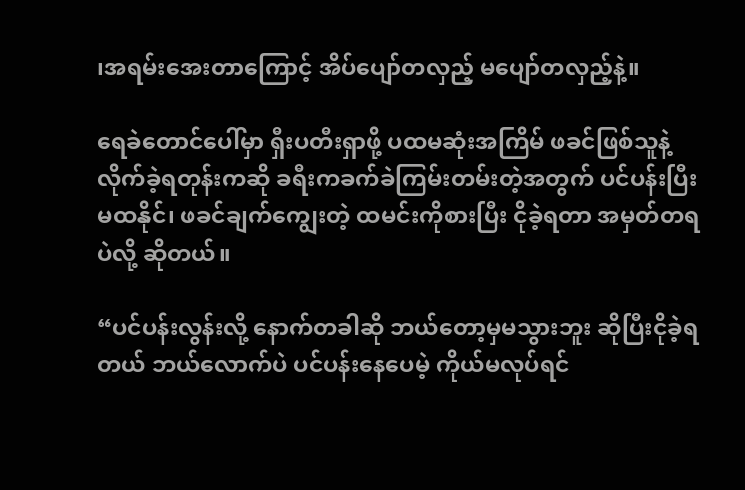၊အရမ်းအေးတာကြောင့် အိပ်ပျော်တလှည့် မပျော်တလှည့်နဲ့။

ရေခဲတောင်ပေါ်မှာ ရှီးပတီးရှာဖို့ ပထမဆုံးအကြိမ် ဖခင်ဖြစ်သူနဲ့ လိုက်ခဲ့ရတုန်းကဆို ခရီးကခက်ခဲကြမ်းတမ်းတဲ့အတွက် ပင်ပန်းပြီးမထနိုင်၊ ဖခင်ချက်ကျွေးတဲ့ ထမင်းကိုစားပြီး ငိုခဲ့ရတာ အမှတ်တရပဲလို့ ဆိုတယ်။

“ပင်ပန်းလွန်းလို့ နောက်တခါဆို ဘယ်တော့မှမသွားဘူး ဆိုပြီးငိုခဲ့ရတယ် ဘယ်လောက်ပဲ ပင်ပန်းနေပေမဲ့ ကိုယ်မလုပ်ရင်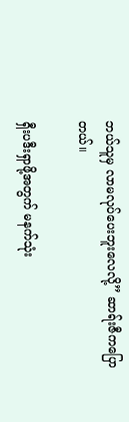ဘယ်သူမှ လာမလုပ်ပေးဘူးလေလို့” ဆာရ်းဇီကပြောတယ်။

ရှီးပဒီးရှာဖို့အတွက် မနက်သုံး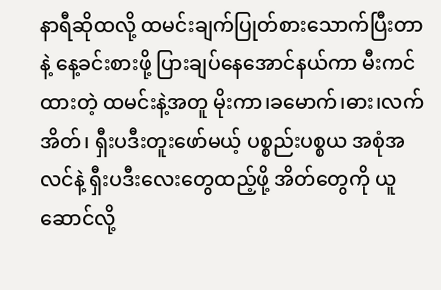နာရီဆိုထလို့ ထမင်းချက်ပြုတ်စားသောက်ပြီးတာနဲ့ နေ့ခင်းစားဖို့ ပြားချပ်နေအောင်နယ်ကာ မီးကင်ထားတဲ့ ထမင်းနဲ့အတူ မိုးကာ၊ခမောက်၊ဓား၊လက်အိတ်၊ ရှီးပဒီးတူးဖော်မယ့် ပစ္စည်းပစ္စယ အစုံအလင်နဲ့ ရှီးပဒီးလေးတွေထည့်ဖို့ အိတ်တွေကို ယူဆောင်လို့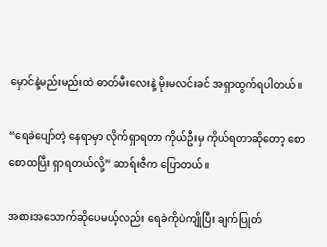မှောင်နဲ့မည်းမည်းထဲ ဓာတ်မီးလေးနဲ့ မိုးမလင်းခင် အရှာထွက်ရပါတယ်။

“ရေခဲပျော်တဲ့ နေရာမှာ လိုက်ရှာရတာ ကိုယ်ဦးမှ ကိုယ်ရတာဆိုတော့ စောစောထပြီး ရှာရတယ်လို့” ဆာရ်းဇီက ပြောတယ်။

အစားအသောက်ဆိုပေမယ့်လည်း ရေခဲကိုပဲကျိုပြီး ချက်ပြုတ်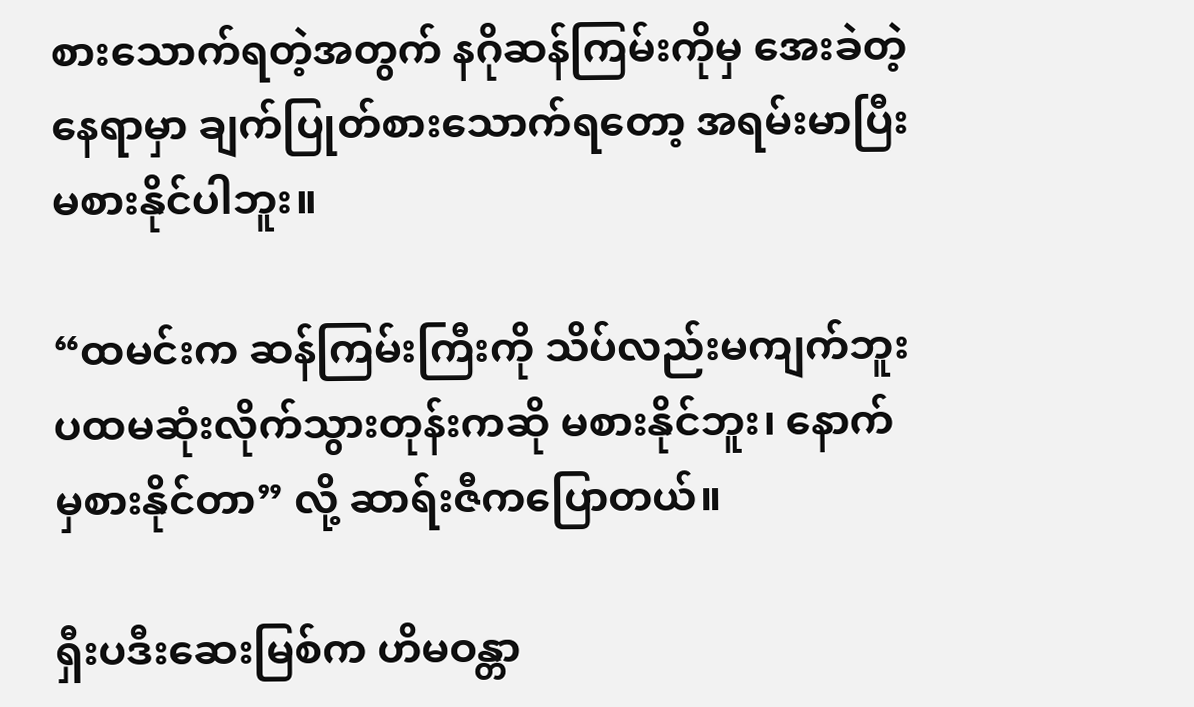စားသောက်ရတဲ့အတွက် နဂိုဆန်ကြမ်းကိုမှ အေးခဲတဲ့နေရာမှာ ချက်ပြုတ်စားသောက်ရတော့ အရမ်းမာပြီး မစားနိုင်ပါဘူး။

“ထမင်းက ဆန်ကြမ်းကြီးကို သိပ်လည်းမကျက်ဘူး ပထမဆုံးလိုက်သွားတုန်းကဆို မစားနိုင်ဘူး၊ နောက်မှစားနိုင်တာ” လို့ ဆာရ်းဇီကပြောတယ်။

ရှီးပဒီးဆေးမြစ်က ဟိမဝန္တာ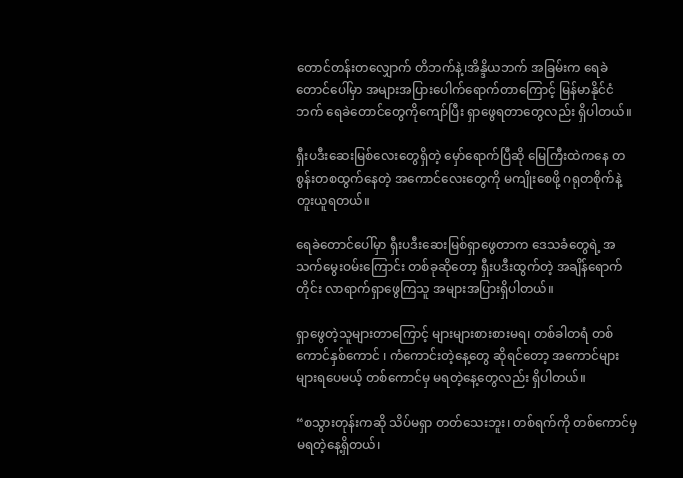တောင်တန်းတလျှောက် တိဘက်နဲ့၊အိန္ဒိယဘက် အခြမ်းက ရေခဲတောင်ပေါ်မှာ အများအပြားပေါက်ရောက်တာကြောင့် မြန်မာနိုင်ငံဘက် ရေခဲတောင်တွေကိုကျော်ပြီး ရှာဖွေရတာတွေလည်း ရှိပါတယ်။

ရှီးပဒီးဆေးမြစ်လေးတွေရှိတဲ့ မှော်ရောက်ပြီဆို မြေကြီးထဲကနေ တစွန်းတစထွက်နေတဲ့ အကောင်လေးတွေကို မကျိုးစေဖို့ ဂရုတစိုက်နဲ့ တူးယူရတယ်။

ရေခဲတောင်ပေါ်မှာ ရှီးပဒီးဆေးမြစ်ရှာဖွေတာက ဒေသခံတွေရဲ့ အသက်မွေးဝမ်းကြောင်း တစ်ခုဆိုတော့ ရှီးပဒီးထွက်တဲ့ အချိန်ရောက်တိုင်း လာရာက်ရှာဖွေကြသူ အများအပြားရှိပါတယ်။

ရှာဖွေတဲ့သူများတာကြောင့် များများစားစားမရ၊ တစ်ခါတရံ တစ်ကောင်နှစ်ကောင် ၊ ကံကောင်းတဲ့နေ့တွေ ဆိုရင်တော့ အကောင်များများရပေမယ့် တစ်ကောင်မှ မရတဲ့နေ့တွေလည်း ရှိပါတယ်။

“စသွားတုန်းကဆို သိပ်မရှာ တတ်သေးဘူး၊ တစ်ရက်ကို တစ်ကောင်မှ မရတဲ့နေ့ရှိတယ်၊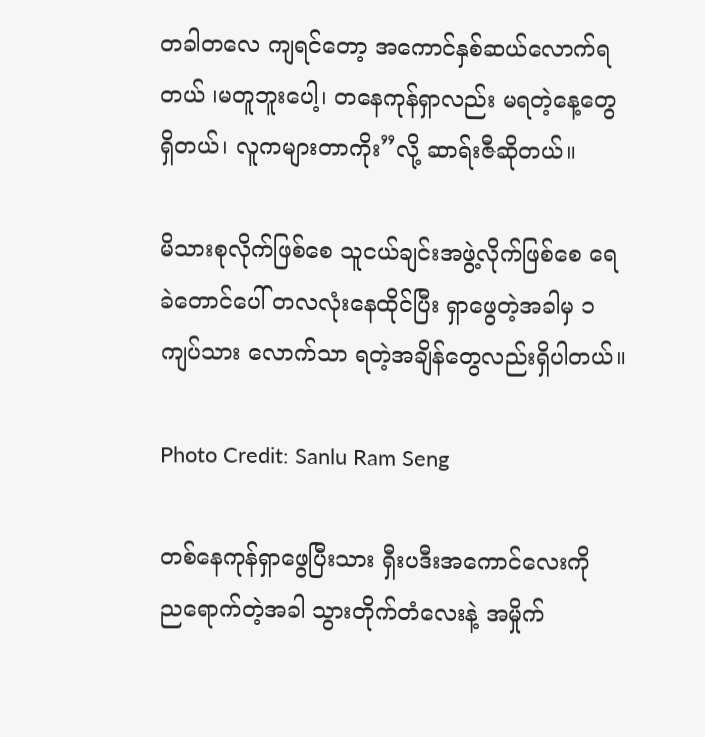တခါတလေ ကျရင်တော့ အကောင်နှစ်ဆယ်လောက်ရတယ် ၊မတူဘူးပေါ့၊ တနေကုန်ရှာလည်း မရတဲ့နေ့တွေရှိတယ်၊ လူကများတာကိုး”လို့ ဆာရ်းဇီဆိုတယ်။

မိသားစုလိုက်ဖြစ်စေ သူငယ်ချင်းအဖွဲ့လိုက်ဖြစ်စေ ရေခဲတောင်ပေါ် တလလုံးနေထိုင်ပြီး ရှာဖွေတဲ့အခါမှ ၁ကျပ်သား လောက်သာ ရတဲ့အချိန်တွေလည်းရှိပါတယ်။

Photo Credit: Sanlu Ram Seng

တစ်နေကုန်ရှာဖွေပြီးသား ရှီးပဒီးအကောင်လေးကို ည‌ရောက်တဲ့အခါ သွားတိုက်တံလေးနဲ့ အမှိုက်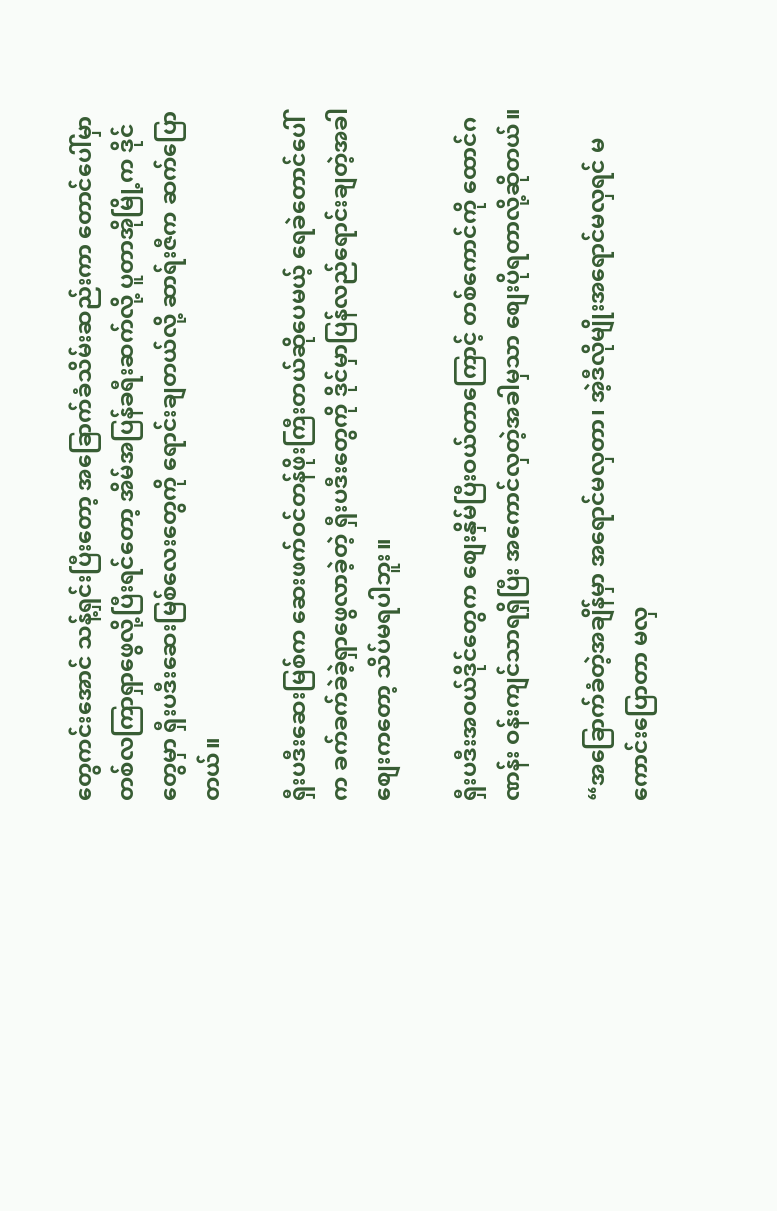တွေကင်းအောင် သန့်ရှင်းပြီးတော့ အခြောက်ခံသိမ်းဆည်းကာ တောင်ပေါ်မှာ တစ်လကြာရှာဖွေလို့ပြီးရင်တော့ အိမ်အပြန်ခရီးဆက်လို့ ပူတာအိုမြို့က ဒိုင်တွေမှာ ရှီးပဒီးဆေးမြစ်လေးတွေကို ရောင်းချတယ်လို့ ဆာရ်းဇီက ဆက်ပြောတယ်။

ရှီးပဒီးဆေးမြစ်က ဆေးဖက်ဝင်တန်ဖိုးကြီးတယ်ဆိုပေမယ့် ရေခဲတောင်ပေါ်က ခက်ခက်ခဲခဲ့ရှာဖွေလာခဲ့တဲ့ ရှီးပဒီးတွေကို ဒိုင်မှာပြန်လည်ရောင်းချတဲ့အခါ စျေးကတော့ သိပ်မရပါဘူး။

ရှီးပဒီးအဝယ်ဒိုင်တွေက စျေးနှိမ်ပြီးဝယ်တာကြောင့် တစ်ကောင်ကို ထောင်ဂဏန်း ဝန်းကျင်သာရရှိပြီး အကောင်လှတဲ့အခါမှသာ စျေးပိုရတာလို့ဆိုတယ်။

“အခြောက်ခံတဲ့အချိန်မှာ အ‌ရောင်မလှတာ၊ အဲ့ဒီလိုမျိုးအရောင်မလှရင် မကောင်းပြောတာ မလှ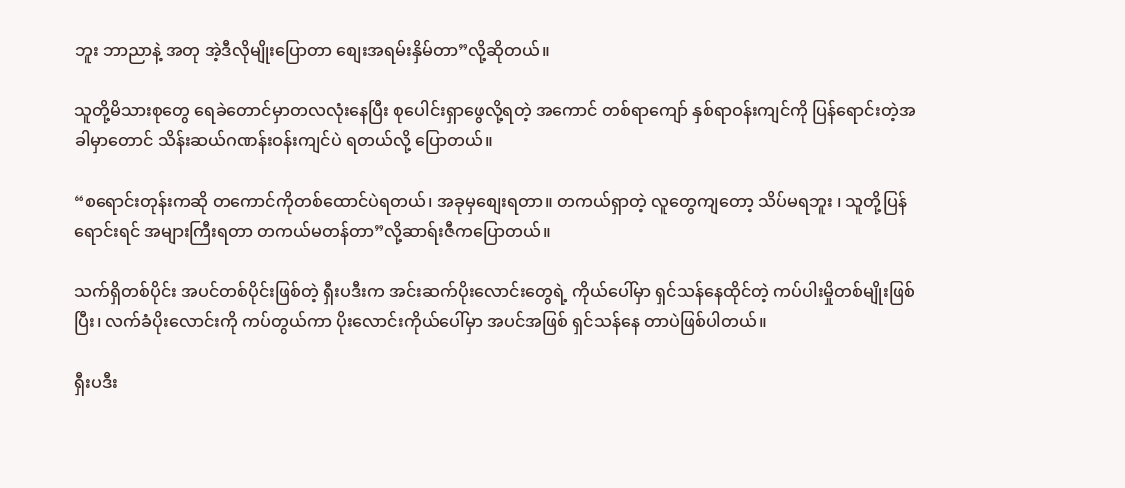ဘူး ဘာညာနဲ့ အတု အဲ့ဒီလိုမျိုးပြောတာ စျေးအရမ်းနှိမ်တာ”လို့ဆိုတယ်။

သူတို့မိသားစုတွေ ရေခဲတောင်မှာတလလုံးနေပြီး စုပေါင်းရှာဖွေလို့ရတဲ့ အကောင် တစ်ရာကျော် နှစ်ရာဝန်းကျင်ကို ပြန်ရောင်းတဲ့အခါမှာတောင် သိန်းဆယ်ဂဏန်းဝန်းကျင်ပဲ ရတယ်လို့ ပြောတယ်။

“စရောင်းတုန်းကဆို တကောင်ကိုတစ်ထောင်ပဲရတယ်၊ အခုမှစျေးရတာ။ တကယ်ရှာတဲ့ လူတွေကျတော့ သိပ်မရဘူး ၊ သူတို့ပြန်ရောင်းရင် အများကြီးရတာ တကယ်မတန်တာ”လို့ဆာရ်းဇီကပြောတယ်။

သက်ရှိတစ်ပိုင်း အပင်တစ်ပိုင်းဖြစ်တဲ့ ရှီးပဒီးက အင်းဆက်ပိုးလောင်းတွေရဲ့ ကိုယ်ပေါ်မှာ ရှင်သန်နေထိုင်တဲ့ ကပ်ပါးမှိုတစ်မျိုးဖြစ်ပြီး၊ လက်ခံပိုးလောင်းကို ကပ်တွယ်ကာ ပိုးလောင်းကိုယ်ပေါ်မှာ အပင်အဖြစ် ရှင်သန်နေ တာပဲဖြစ်ပါတယ်။

ရှီးပဒီး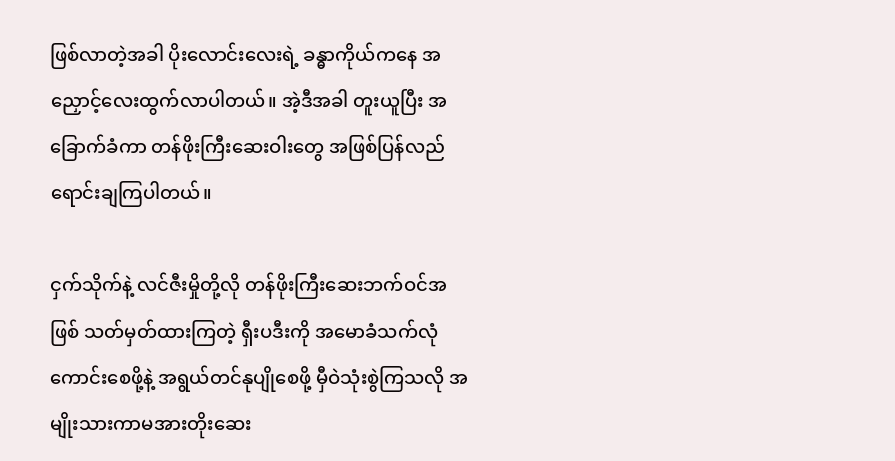ဖြစ်လာတဲ့အခါ ပိုးလောင်းလေးရဲ့ ခန္ဓာကိုယ်ကနေ အညှောင့်လေးထွက်လာပါတယ်။ အဲ့ဒီအခါ တူးယူပြီး အခြောက်ခံကာ တန်ဖိုးကြီးဆေးဝါးတွေ အဖြစ်ပြန်လည်ရောင်းချကြပါတယ်။

ငှက်သိုက်နဲ့ လင်ဇီးမှိုတို့လို တန်ဖိုးကြီးဆေးဘက်ဝင်အဖြစ် သတ်မှတ်ထားကြတဲ့ ရှီးပဒီးကို အမောခံသက်လုံ ကောင်းစေဖို့နဲ့ အရွယ်တင်နုပျိုစေဖို့ မှီဝဲသုံးစွဲကြသလို အမျိုးသားကာမအားတိုးဆေး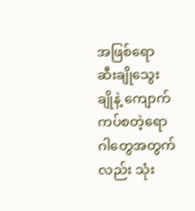အဖြစ်ရော ဆီးချိုသွေးချိုနဲ့ ကျောက်ကပ်စတဲ့ရောဂါတွေအတွက်လည်း သုံး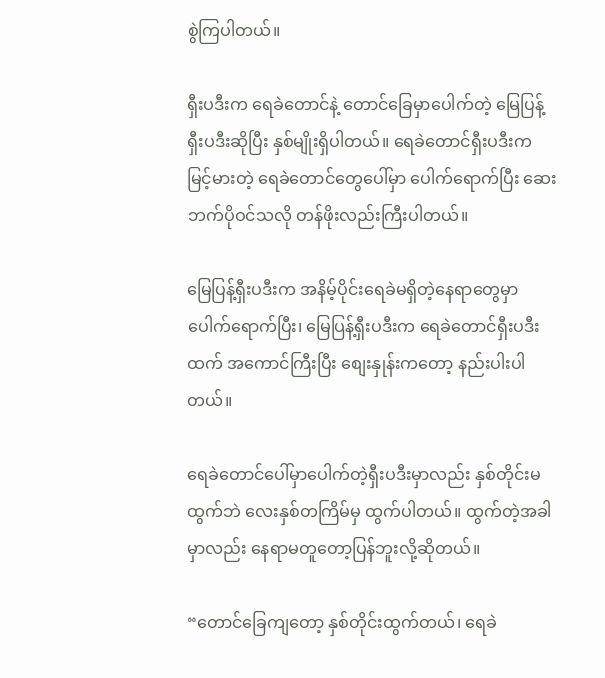စွဲကြပါတယ်။

ရှီးပဒီးက ရေခဲတောင်နဲ့ တောင်ခြေမှာပေါက်တဲ့ မြေပြန့်ရှီးပဒီးဆိုပြီး နှစ်မျိုးရှိပါတယ်။ ရေခဲတောင်ရှီးပဒီးက မြင့်မားတဲ့ ရေခဲတောင်တွေပေါ်မှာ ပေါက်ရောက်ပြီး ဆေးဘက်ပိုဝင်သလို တန်ဖိုးလည်းကြီးပါတယ်။

မြေပြန့်ရှီးပဒီးက အနိမ့်ပိုင်းရေခဲမရှိတဲ့နေရာတွေမှာ ပေါက်ရောက်ပြီး၊ မြေပြန့်ရှီးပဒီးက ရေခဲတောင်ရှီးပဒီးထက် အကောင်ကြီးပြီး စျေးနှုန်းကတော့ နည်းပါးပါတယ်။

ရေခဲတောင်ပေါ်မှာပေါက်တဲ့ရှီးပဒီးမှာလည်း နှစ်တိုင်းမထွက်ဘဲ လေးနှစ်တကြိမ်မှ ထွက်ပါတယ်။ ထွက်တဲ့အခါမှာလည်း နေရာမတူတော့ပြန်ဘူးလို့ဆိုတယ်။

“တောင်ခြေကျတော့ နှစ်တိုင်းထွက်တယ်၊ ရေခဲ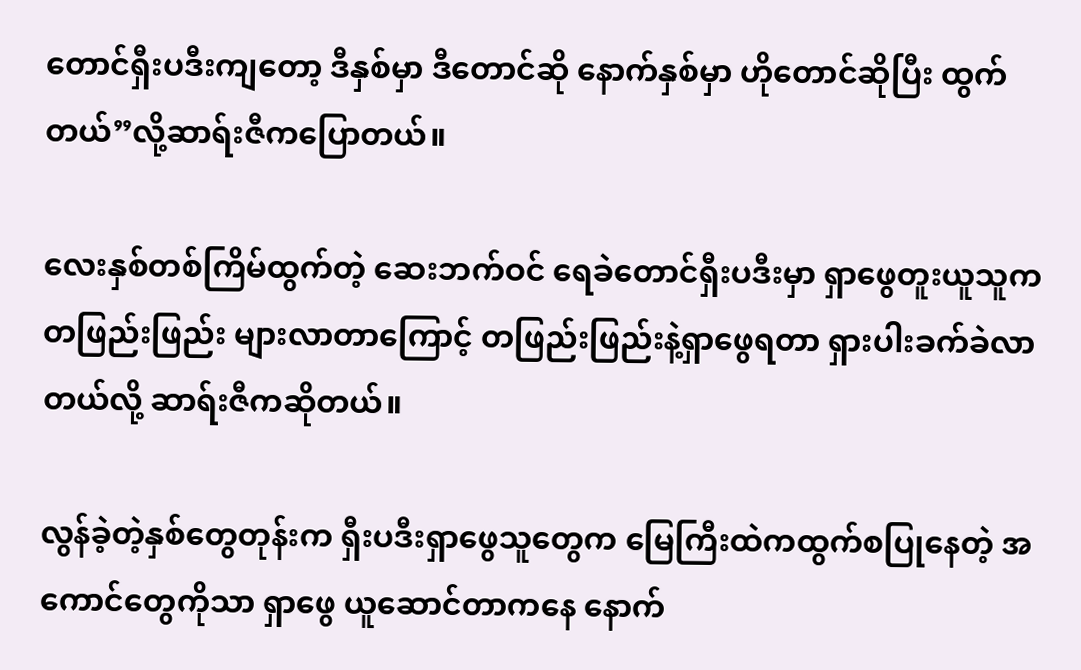တောင်ရှီးပဒီးကျတော့ ဒီနှစ်မှာ ဒီတောင်ဆို နောက်နှစ်မှာ ဟိုတောင်ဆိုပြီး ထွက်တယ်”လို့ဆာရ်းဇီကပြောတယ်။

လေးနှစ်တစ်ကြိမ်ထွက်တဲ့ ဆေးဘက်ဝင် ရေခဲတောင်ရှီးပဒီးမှာ ရှာဖွေတူးယူသူက တဖြည်းဖြည်း များလာတာကြောင့် တဖြည်းဖြည်းနဲ့ရှာဖွေရတာ ရှားပါးခက်ခဲလာတယ်လို့ ဆာရ်းဇီကဆိုတယ်။

လွန်ခဲ့တဲ့နှစ်တွေတုန်းက ရှီးပဒီးရှာဖွေသူတွေက မြေကြီးထဲကထွက်စပြုနေတဲ့ အကောင်တွေကိုသာ ရှာဖွေ ယူ‌ဆောင်တာကနေ နောက်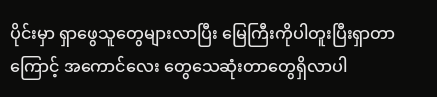ပိုင်းမှာ ရှာဖွေသူတွေများလာပြီး မြေကြီးကိုပါတူးပြီးရှာတာကြောင့် အကောင်လေး တွေသေဆုံးတာတွေရှိလာပါ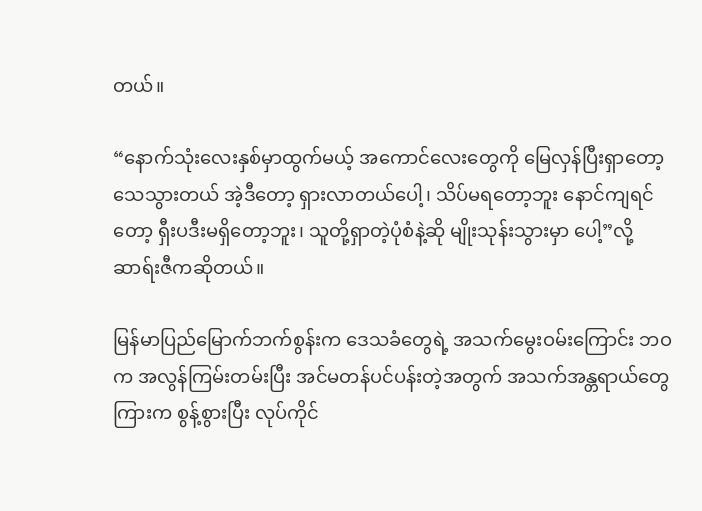တယ်။

“နောက်သုံးလေးနှစ်မှာထွက်မယ့် အကောင်လေးတွေကို မြေလှန်ပြီးရှာတော့သေသွားတယ် အဲ့ဒီတော့ ရှားလာတယ်ပေါ့၊ သိပ်မရတော့ဘူး နောင်ကျရင်တော့ ရှီးပဒီးမရှိတော့ဘူး၊ သူတို့ရှာတဲ့ပုံစံနဲ့ဆို မျိုးသုန်းသွားမှာ ပေါ့”လို့ ဆာရ်းဇီကဆိုတယ်။

မြန်မာပြည်မြောက်ဘက်စွန်းက ဒေသခံတွေရဲ့ အသက်မွေးဝမ်းကြောင်း ဘဝက အလွန်ကြမ်းတမ်းပြီး အင်မတန်ပင်ပန်းတဲ့အတွက် အသက်အန္တရာယ်တွေကြားက စွန့်စွားပြီး လုပ်ကိုင်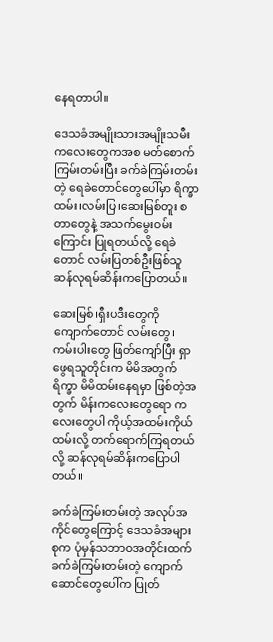နေရတာပါ။

ဒေသခံအမျိုးသားအမျိုးသမီး ကလေးတွေကအစ မတ်စောက်ကြမ်းတမ်းပြီး ခက်ခဲကြမ်းတမ်းတဲ့ ရေခဲတောင်တွေပေါ်မှာ ရိက္ခာထမ်း၊လမ်းပြ၊ဆေးမြစ်တူး စတာတွေနဲ့ အသက်မွေးဝမ်းကြောင်း ပြုရတယ်လို့ ‌ရေခဲတောင် လမ်းပြတစ်ဦးဖြစ်သူ ဆန်လုရမ်ဆိန်းကပြောတယ်။

ဆေးမြစ်၊ရှီးပဒီးတွေကို ကျောက်တောင် လမ်းတွေ၊ ကမ်းပါးတွေ ဖြတ်ကျော်ပြီး ရှာဖွေရသူတိုင်းက မိမိအတွက်ရိက္ခာ မိမိထမ်းနေရမှာ ဖြစ်တဲ့အတွက် မိန်းကလေးတွေရော ကလေးတွေပါ ကိုယ့်အထမ်းကိုယ်ထမ်းလို့ တက်ရောက်ကြရတယ်လို့ ဆန်လုရမ်ဆိန်းကပြောပါတယ်။

ခက်ခဲကြမ်းတမ်းတဲ့ အလုပ်အကိုင်တွေကြောင့် ဒေသခံအများစုက ပုံမှန်သဘာဝအတိုင်းထက် ခက်ခဲကြမ်းတမ်းတဲ့ ကျောက်ဆောင်တွေပေါ်က ပြုတ်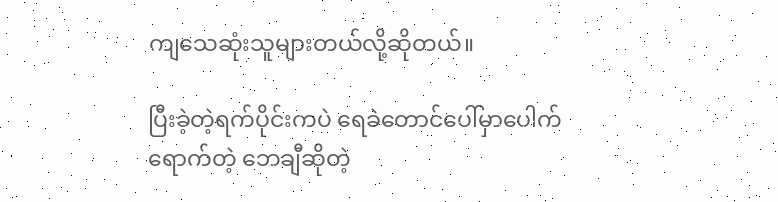ကျသေဆုံးသူများတယ်လို့ဆိုတယ်။

ပြီးခဲ့တဲ့ရက်ပိုင်းကပဲ ရေခဲတောင်ပေါ်မှာပေါက်ရောက်တဲ့ ဘေချီဆိုတဲ့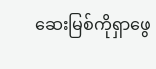ဆေးမြစ်ကိုရှာဖွေ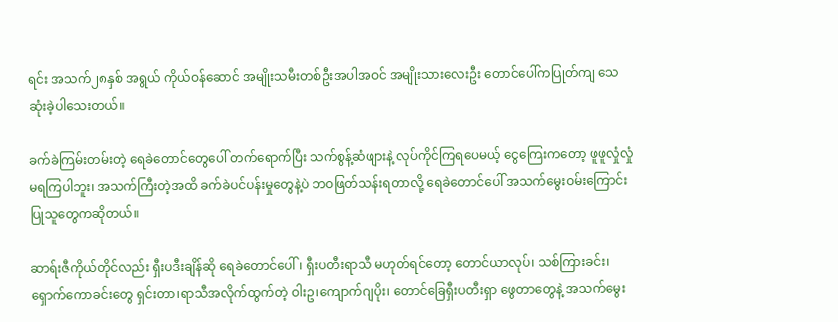ရင်း အသက်၂၈နှစ် အရွယ် ကိုယ်ဝန်ဆောင် အမျိုးသမီးတစ်ဦးအပါအဝင် အမျိုးသားလေးဦး တောင်ပေါ်ကပြုတ်ကျ သေဆုံးခဲ့ပါသေးတယ်။

ခက်ခဲကြမ်းတမ်းတဲ့‌ ရေခဲတောင်တွေပေါ် တက်ရောက်ပြီး သက်စွန့်ဆံဖျားနဲ့ လုပ်ကိုင်ကြရပေမယ့် ‌ငွေကြေးကတော့ ဖူဖူလှုံလှုံမရကြပါဘူး၊ အသက်ကြီးတဲ့အထိ ခက်ခဲပင်ပန်းမှုတွေနဲ့ပဲ ဘဝဖြတ်သန်းရတာလို့ ရေခဲတောင်ပေါ် အသက်မွေးဝမ်းကြောင်းပြုသူတွေကဆိုတယ်။

ဆာရ်းဇီကိုယ်တိုင်လည်း ရှီးပဒီးချိန်ဆို ရေခဲတောင်ပေါ် ၊ ရှီးပတီးရာသီ မဟုတ်ရင်တော့ တောင်ယာလုပ်၊ သစ်ကြားခင်း၊ ရှောက်ကောခင်းတွေ ရှင်းတာ၊ရာသီအလိုက်ထွက်တဲ့ ဝါးဥ၊ကျောက်ဂျပိုး၊ တောင်ခြေရှီးပတီးရှာ ဖွေတာတွေနဲ့ အသက်မွေး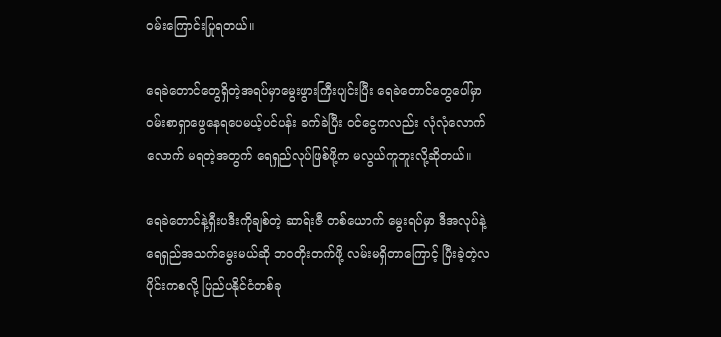ဝမ်းကြောင်းပြုရတယ်။

ရေခဲတောင်တွေရှိတဲ့အရပ်မှာမွေးဖွားကြီးပျင်းပြီး ရေခဲတောင်တွေပေါ်မှာ ဝမ်းစာရှာဖွေနေရပေမယ့်ပင်ပန်း ခက်ခဲပြီး ဝင်ငွေကလည်း လုံလုံလောက်လောက် မရတဲ့အတွက် ရေရှည်လုပ်ဖြစ်ဖို့က မလွယ်ကူဘူးလို့ဆိုတယ်။

ရေခဲတောင်နဲ့ရှီးပဒီးကိုချစ်တဲ့ ဆာရ်းဇီ တစ်ယောက် မွေးရပ်မှာ ဒီအလုပ်နဲ့ ရေရှည်အသက်မွေးမယ်ဆို ဘဝတိုးတက်ဖို့ လမ်းမရှိတာကြောင့် ပြီးခဲ့တဲ့လပိုင်းကစလို့ ပြည်ပနိုင်ငံတစ်ခု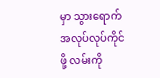မှာ သွားရောက်အလုပ်လုပ်ကိုင် ဖို့ လမ်းကို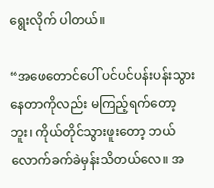ရွေးလိုက် ပါတယ်။

“အဖေတောင်ပေါ် ပင်ပင်ပန်းပန်းသွားနေတာကိုလည်း မကြည့်ရက်‌တော့ဘူး၊ ကိုယ်တိုင်သွားဖူးတော့ ဘယ်လောက်ခက်ခဲမှန်းသိတယ်လေ။ အ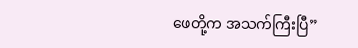ဖေတို့က အသက်ကြီးပြီ”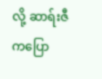လို့ ဆာရ်းဇီကပြော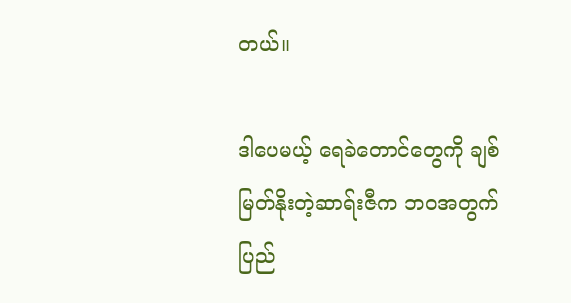တယ်။

ဒါပေမယ့် ရေခဲတောင်တွေကို ချစ်မြတ်နိုးတဲ့ဆာရ်းဇီက ဘဝအတွက် ပြည်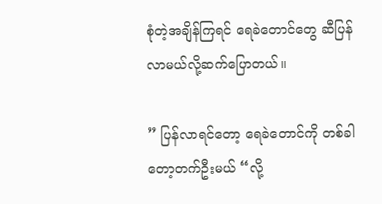စုံတဲ့အချိန်ကြရင် ရေခဲတောင်တွေ ဆီပြန်လာမယ်လို့ဆက်ပြောတယ်။

” ပြန်လာရင်တော့ ရေခဲတောင်ကို တစ်ခါတော့တက်ဦးမယ် “လို့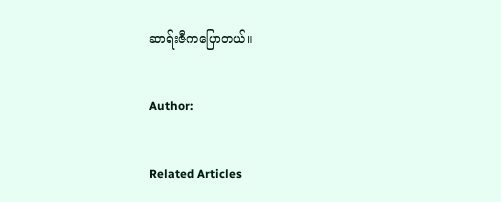ဆာရ်းဇီကပြောတယ်။

Author:

Related Articles